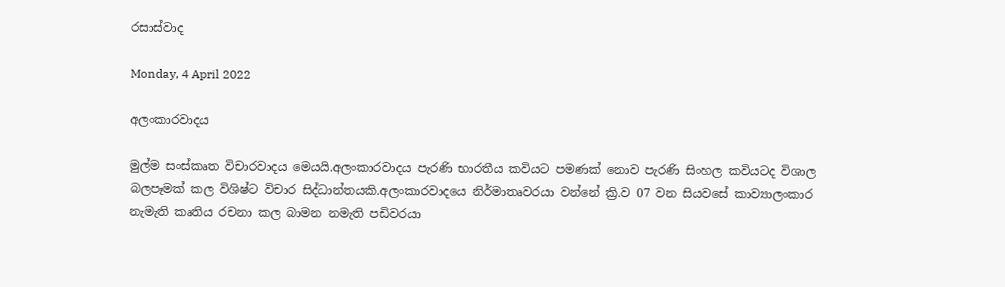රසාස්වාද

Monday, 4 April 2022

අලංකාරවාදය

මුල්ම සංස්කෘත විචාරවාදය මෙයයි.අලංකාරවාදය පැරණි භාරතීය කවියට පමණක් නොව පැරණි සිංහල කවියටද විශාල බලපෑමක් කල විශිෂ්ට විචාර සිද්ධාන්තයකි.අලංකාරවාදයෙ නිර්මාතෘවරයා වන්නේ ක්‍රි.ව 07 වන සියවසේ කාව්‍යාලංකාර නැමැති කෘතිය රචනා කල බාමන නමැති පඩිවරයා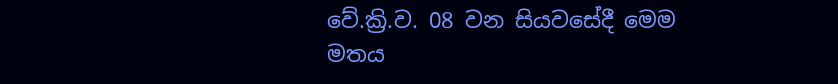වේ.ක්‍රි.ව. 08 වන සියවසේදී මෙම මතය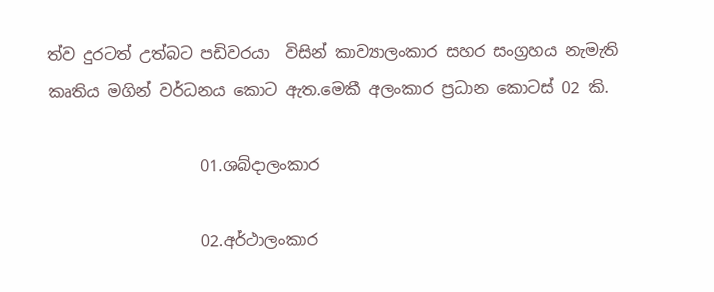ත්ව දුරටත් උත්බට පඩිවරයා  විසින් කාව්‍යාලංකාර සහර සංග්‍රහය නැමැති කෘතිය මගින් වර්ධනය කොට ඇත.මෙකී අලංකාර ප්‍රධාන කොටස් 02 කි.

                   01.ශබ්දාලංකාර

                   02.අර්ථාලංකාර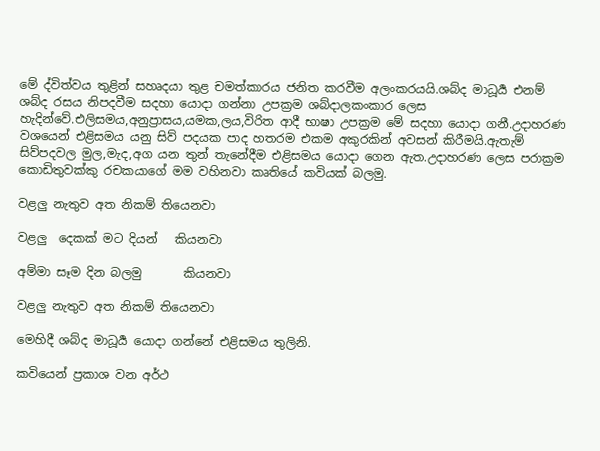මේ ද්විත්වය තුළින් සහෘදයා තුළ චමත්කාරය ජනිත කරවීම අලංකරයයි.ශබ්ද මාධූර්‍ය එනම් ශබ්ද රසය නිපදවීම සදහා යොදා ගන්නා උපක්‍රම ශබ්දාලකංකාර ලෙස හැදින්වේ.එලිසමය,අනුප්‍රාසය,යමක,ලය,විරිත ආදී භාෂා උපක්‍රම මේ සදහා යොදා ගනී.උදාහරණ වශයෙන් එළිසමය යනු සිව් පදයක පාද හතරම එකම අකුරකින් අවසන් කිරීමයි.ඇතැම් සිව්පදවල මුල,මැද,අග යන තුන් තැනේදීම එළිසමය යොදා ගෙන ඇත.උදාහරණ ලෙස පරාක්‍රම කොඩිතුවක්කු රචකයාගේ මම වහිනවා කෘතියේ කවියක් බලමු.

වළලු නැතුව අත නිකම් තියෙනවා

වළලු  දෙකක් මට දියන්   කියනවා

අම්මා සෑම දින බලමු       කියනවා

වළලු නැතුව අත නිකම් තියෙනවා

මෙහිදී ශබ්ද මාධූර්‍ය යොදා ගන්නේ එළිසමය තුලිනි.

කවියෙන් ප්‍රකාශ වන අර්ථ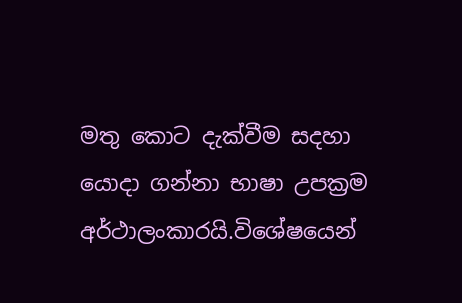මතු කොට දැක්වීම සදහා යොදා ගන්නා භාෂා උපක්‍රම අර්ථාලංකාරයි.විශේෂයෙන්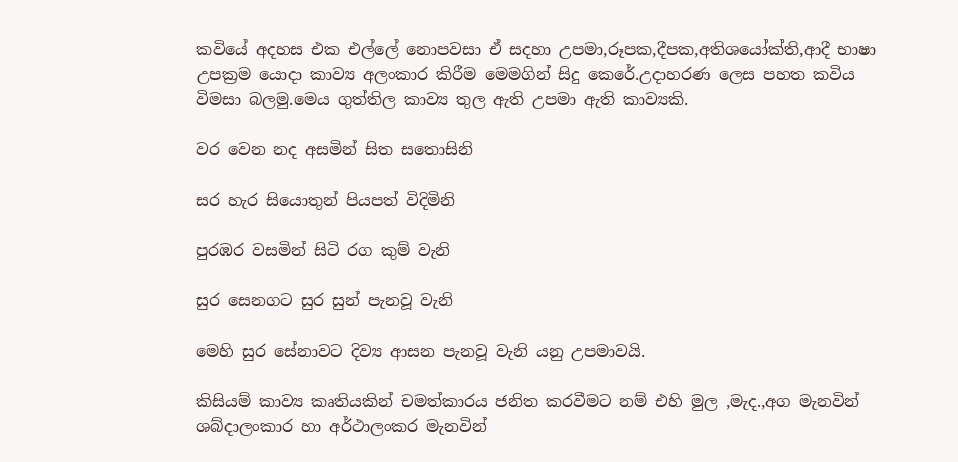කවියේ අදහස එක එල්ලේ නොපවසා ඒ සදහා උපමා,රූපක,දීපක,අතිශයෝක්ති,ආදී භාෂා උපක්‍රම යොදා කාව්‍ය අලංකාර කිරීම මෙමගින් සිදු කෙරේ.උදාහරණ ලෙස පහත කවිය විමසා බලමු.මෙය ගුත්තිල කාව්‍ය තුල ඇති උපමා ඇති කාව්‍යකි.

වර වෙන නද අසමින් සිත සතොසිනි

සර හැර සියොතුන් පියපත් විදිමිනි

පුරඹර වසමින් සිටි රග කුම් වැනි

සුර සෙනගට සුර සුන් පැනවූ වැනි

මෙහි සුර සේනාවට දිව්‍ය ආසන පැනවූ වැනි යනු උපමාවයි.

කිසියම් කාව්‍ය කෘතියකින් චමත්කාරය ජනිත කරවීමට නම් එහි මුල ,මැද.,අග මැනවින් ශබ්දාලංකාර හා අර්ථාලංකර මැනවින්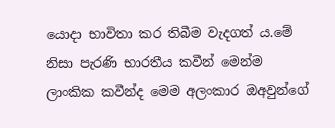යොදා භාවිතා කර තිබීම වැදගත් ය.මේ නිසා පැරණි භාරතීය කවීන් මෙන්ම ලාංකික කවීන්ද මෙම අලංකාර ඔඅවුන්ගේ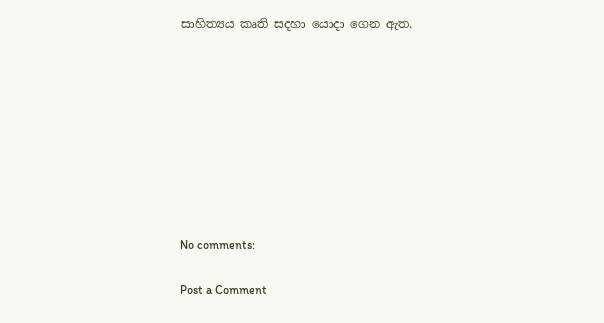සාහිත්‍යය කෘති සදහා යොදා ගෙන ඇත.









No comments:

Post a Comment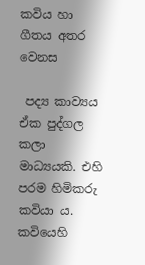කවිය හා ගීතය අතර වෙනස

 පද්‍ය කාව්‍යය ඒක පුද්ගල කලා මාධ්‍යයකි. එහි පරම හිමිකරු කවියා ය. කවියෙහි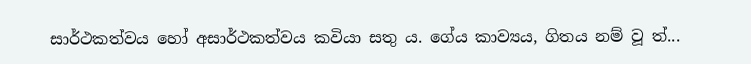සාර්ථකත්වය හෝ අසාර්ථකත්වය කවියා සතු ය. ගේය කාව්‍යය, ගිතය නම් වූ ත්‍...